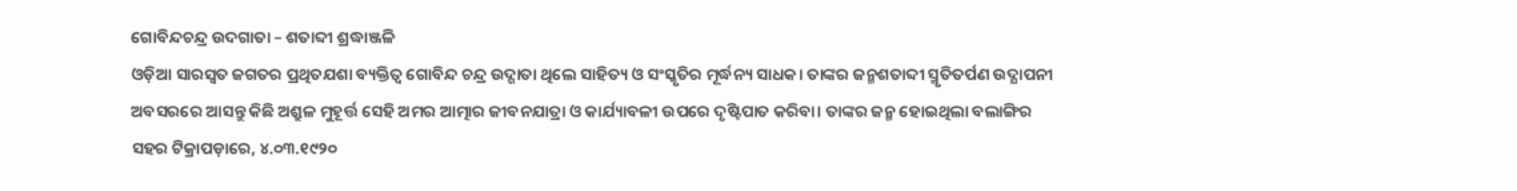ଗୋବିନ୍ଦଚନ୍ଦ୍ର ଉଦଗାତା – ଶତାବ୍ଦୀ ଶ୍ରଦ୍ଧାଞ୍ଜଳି
ଓଡ଼ିଆ ସାରସ୍ୱତ ଜଗତର ପ୍ରଥିତଯଶା ବ୍ୟକ୍ତିତ୍ୱ ଗୋବିନ୍ଦ ଚନ୍ଦ୍ର ଉଦ୍ଗାତା ଥିଲେ ସାହିତ୍ୟ ଓ ସଂସ୍କୃତିର ମୂର୍ଦ୍ଧନ୍ୟ ସାଧକ। ତାଙ୍କର ଜନ୍ମଶତାବ୍ଦୀ ସ୍ମୃତିତର୍ପଣ ଉଦ୍ଯାପନୀ ଅବସରରେ ଆସନ୍ତୁ କିଛି ଅଶ୍ରୁଳ ମୁହୂର୍ତ୍ତ ସେହି ଅମର ଆତ୍ମାର ଜୀବନଯାତ୍ରା ଓ କାର୍ଯ୍ୟାବଳୀ ଉପରେ ଦୃଷ୍ଟିପାତ କରିବା। ତାଙ୍କର ଜନ୍ମ ହୋଇଥିଲା ବଲାଙ୍ଗିର ସହର ଟିକ୍ରାପଡ଼ାରେ, ୪.୦୩.୧୯୨୦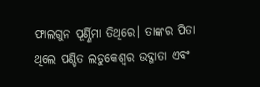ଫାଲଗୁନ ପୂର୍ଣ୍ଣିମା ତିଥିରେ। ତାଙ୍କର ପିତା ଥିଲେ ପଣ୍ଡିତ ଲଡୁକେଶ୍ୱର ଉଦ୍ଗାତା ଏବଂ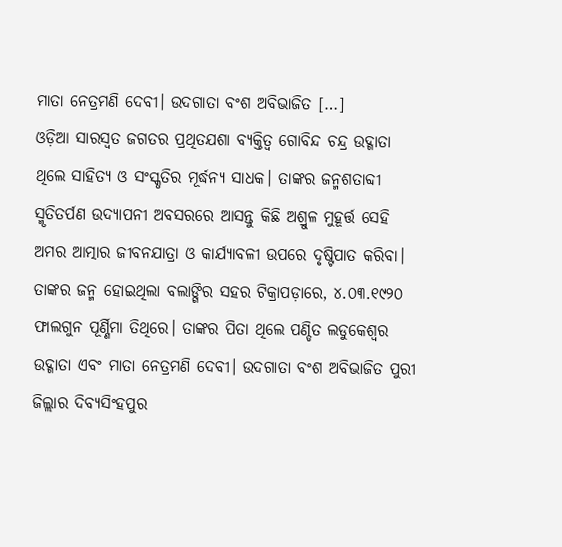ମାତା ନେତ୍ରମଣି ଦେବୀ। ଉଦଗାତା ବଂଶ ଅବିଭାଜିତ […]
ଓଡ଼ିଆ ସାରସ୍ୱତ ଜଗତର ପ୍ରଥିତଯଶା ବ୍ୟକ୍ତିତ୍ୱ ଗୋବିନ୍ଦ ଚନ୍ଦ୍ର ଉଦ୍ଗାତା ଥିଲେ ସାହିତ୍ୟ ଓ ସଂସ୍କୃତିର ମୂର୍ଦ୍ଧନ୍ୟ ସାଧକ। ତାଙ୍କର ଜନ୍ମଶତାବ୍ଦୀ ସ୍ମୃତିତର୍ପଣ ଉଦ୍ଯାପନୀ ଅବସରରେ ଆସନ୍ତୁ କିଛି ଅଶ୍ରୁଳ ମୁହୂର୍ତ୍ତ ସେହି ଅମର ଆତ୍ମାର ଜୀବନଯାତ୍ରା ଓ କାର୍ଯ୍ୟାବଳୀ ଉପରେ ଦୃଷ୍ଟିପାତ କରିବା।
ତାଙ୍କର ଜନ୍ମ ହୋଇଥିଲା ବଲାଙ୍ଗିର ସହର ଟିକ୍ରାପଡ଼ାରେ, ୪.୦୩.୧୯୨୦ ଫାଲଗୁନ ପୂର୍ଣ୍ଣିମା ତିଥିରେ। ତାଙ୍କର ପିତା ଥିଲେ ପଣ୍ଡିତ ଲଡୁକେଶ୍ୱର ଉଦ୍ଗାତା ଏବଂ ମାତା ନେତ୍ରମଣି ଦେବୀ। ଉଦଗାତା ବଂଶ ଅବିଭାଜିତ ପୁରୀ ଜିଲ୍ଲାର ଦିବ୍ୟସିଂହପୁର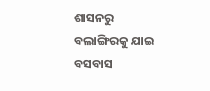ଶାସନରୁ ବଲାଙ୍ଗିରକୁ ଯାଇ ବସବାସ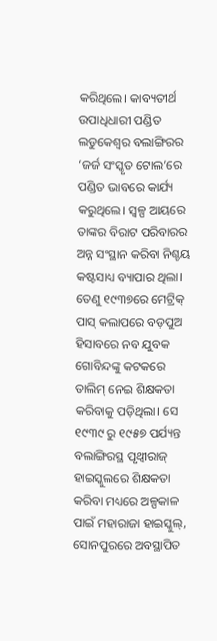କରିଥିଲେ। କାବ୍ୟତୀର୍ଥ ଉପାଧିଧାରୀ ପଣ୍ଡିତ ଲଡୁକେଶ୍ୱର ବଲାଙ୍ଗିରର ‘ଜର୍ଜ ସଂସ୍କୃତ ଟୋଲ’ରେ ପଣ୍ଡିତ ଭାବରେ କାର୍ଯ୍ୟ କରୁଥିଲେ। ସ୍ୱଳ୍ପ ଆୟରେ ତାଙ୍କର ବିରାଟ ପରିବାରର ଅନ୍ନ ସଂସ୍ଥାନ କରିବା ନିଶ୍ଚୟ କଷ୍ଟସାଧ୍ୟ ବ୍ୟାପାର ଥିଲା। ତେଣୁ ୧୯୩୭ରେ ମେଟ୍ରିକ୍ ପାସ୍ କଲାପରେ ବଡ଼ପୁଅ ହିସାବରେ ନବ ଯୁବକ ଗୋବିନ୍ଦଙ୍କୁ କଟକରେ ତାଲିମ୍ ନେଇ ଶିକ୍ଷକତା କରିବାକୁ ପଡ଼ିଥିଲା। ସେ ୧୯୩୯ ରୁ ୧୯୫୭ ପର୍ଯ୍ୟନ୍ତ ବଲାଙ୍ଗିରସ୍ଥ ପୃଥ୍ୱୀରାଜ୍ ହାଇସ୍କୁଲରେ ଶିକ୍ଷକତା କରିବା ମଧ୍ୟରେ ଅଳ୍ପକାଳ ପାଇଁ ମହାରାଜା ହାଇସ୍କୁଲ୍, ସୋନପୁରରେ ଅବସ୍ଥାପିତ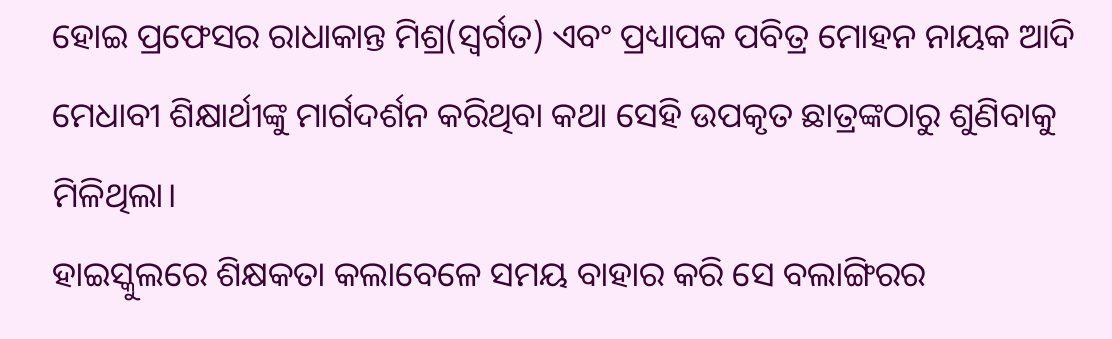ହୋଇ ପ୍ରଫେସର ରାଧାକାନ୍ତ ମିଶ୍ର(ସ୍ୱର୍ଗତ) ଏବଂ ପ୍ରଧ୍ୟାପକ ପବିତ୍ର ମୋହନ ନାୟକ ଆଦି ମେଧାବୀ ଶିକ୍ଷାର୍ଥୀଙ୍କୁ ମାର୍ଗଦର୍ଶନ କରିଥିବା କଥା ସେହି ଉପକୃତ ଛାତ୍ରଙ୍କଠାରୁ ଶୁଣିବାକୁ ମିଳିଥିଲା।
ହାଇସ୍କୁଲରେ ଶିକ୍ଷକତା କଲାବେଳେ ସମୟ ବାହାର କରି ସେ ବଲାଙ୍ଗିରର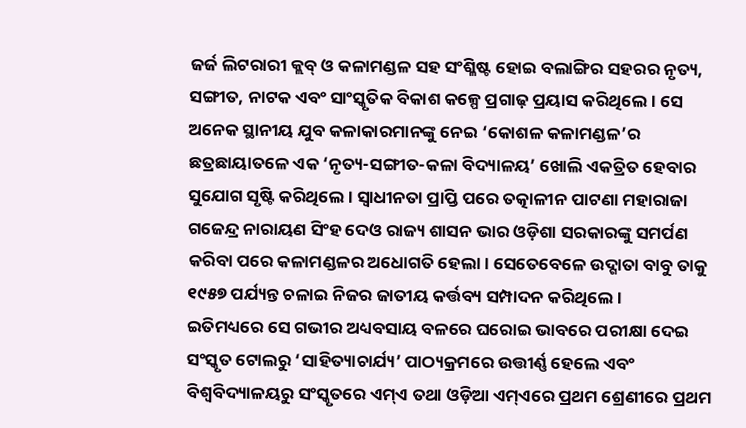ଜର୍ଜ ଲିଟରାରୀ କ୍ଲବ୍ ଓ କଳାମଣ୍ଡଳ ସହ ସଂଶ୍ଳିଷ୍ଟ ହୋଇ ବଲାଙ୍ଗିର ସହରର ନୃତ୍ୟ, ସଙ୍ଗୀତ, ନାଟକ ଏବଂ ସାଂସ୍କୃତିକ ବିକାଶ କଳ୍ପେ ପ୍ରଗାଢ଼ ପ୍ରୟାସ କରିଥିଲେ। ସେ ଅନେକ ସ୍ଥାନୀୟ ଯୁବ କଳାକାରମାନଙ୍କୁ ନେଇ ‘କୋଶଳ କଳାମଣ୍ଡଳ’ର ଛତ୍ରଛାୟାତଳେ ଏକ ‘ନୃତ୍ୟ-ସଙ୍ଗୀତ-କଳା ବିଦ୍ୟାଳୟ’ ଖୋଲି ଏକତ୍ରିତ ହେବାର ସୁଯୋଗ ସୃଷ୍ଟି କରିଥିଲେ। ସ୍ୱାଧୀନତା ପ୍ରାପ୍ତି ପରେ ତତ୍କାଳୀନ ପାଟଣା ମହାରାଜା ଗଜେନ୍ଦ୍ର ନାରାୟଣ ସିଂହ ଦେଓ ରାଜ୍ୟ ଶାସନ ଭାର ଓଡ଼ିଶା ସରକାରଙ୍କୁ ସମର୍ପଣ କରିବା ପରେ କଳାମଣ୍ଡଳର ଅଧୋଗତି ହେଲା। ସେତେବେଳେ ଉଦ୍ଗାତା ବାବୁ ତାକୁ ୧୯୫୭ ପର୍ଯ୍ୟନ୍ତ ଚଳାଇ ନିଜର ଜାତୀୟ କର୍ତ୍ତବ୍ୟ ସମ୍ପାଦନ କରିଥିଲେ।
ଇତିମଧ୍ୟରେ ସେ ଗଭୀର ଅଧ୍ୟବସାୟ ବଳରେ ଘରୋଇ ଭାବରେ ପରୀକ୍ଷା ଦେଇ ସଂସ୍କୃତ ଟୋଲରୁ ‘ସାହିତ୍ୟାଚାର୍ଯ୍ୟ’ ପାଠ୍ୟକ୍ରମରେ ଉତ୍ତୀର୍ଣ୍ଣ ହେଲେ ଏବଂ ବିଶ୍ୱବିଦ୍ୟାଳୟରୁ ସଂସ୍କୃତରେ ଏମ୍ଏ ତଥା ଓଡ଼ିଆ ଏମ୍ଏରେ ପ୍ରଥମ ଶ୍ରେଣୀରେ ପ୍ରଥମ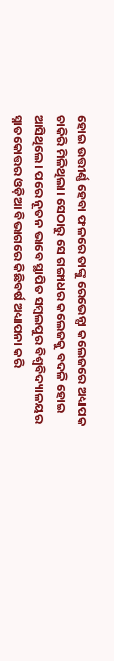ହୋଇ ଉତ୍ତୀର୍ଣ୍ଣ ହେବା ଫଳରେ ତାଙ୍କୁ ରେଭେନ୍ସା କଲେଜରେ ଅଧ୍ୟାପକ ଚାକିରି ମିଳିଥିଲା। ସେଠାରୁ ସେ ଗଙ୍ଗାଧର କଲେଜକୁ ବଦଳି ହୋଇ ଆସିଥିଲେ। ପରେ ନୂତନ ଭାବେ ସ୍ଥାପିତ ସମ୍ୱଲପୁର ବିଶ୍ୱବିଦ୍ୟାଳୟର ସ୍ନାତକୋତ୍ତର ଓଡ଼ିଆ ବିଭାଗରେ କିଛିବର୍ଷ ଅଧ୍ୟାପନା କରି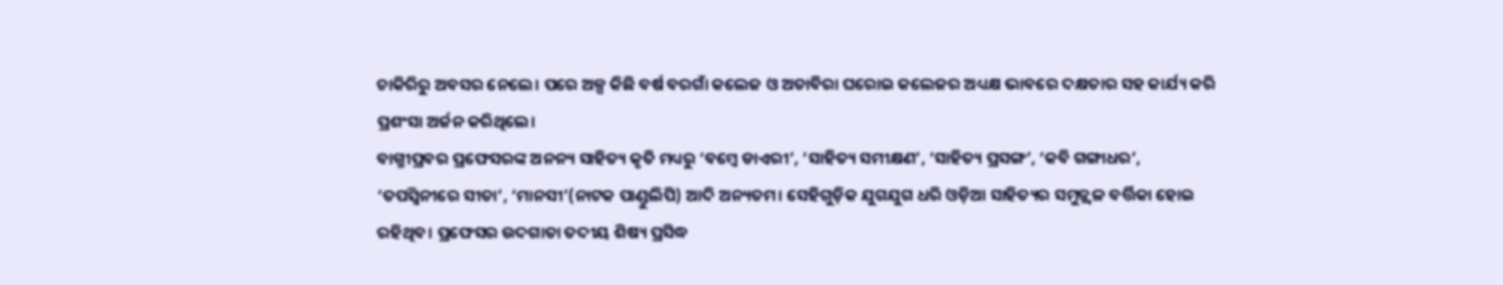ଚାକିରିରୁ ଅବସର ନେଲେ। ପରେ ଅଳ୍ପ କିଛି ବର୍ଷ ବରଗାଁ କଲେଜ ଓ ଅତାବିରା ଘରୋଇ କଲେଜର ଅଧ୍ୟକ୍ଷ ଭାବରେ ଦକ୍ଷତାର ସହ କାର୍ଯ୍ୟ କରି ପ୍ରଶଂସା ଅର୍ଜନ କରିଥିଲେ।
ବାଗ୍ମୀପ୍ରବର ପ୍ରଫେସରଙ୍କ ଅନନ୍ୟ ସାହିତ୍ୟ କୃତି ମଧ୍ୟରୁ ‘ବମ୍ବେ ଡାଏରୀ’, ‘ସାହିତ୍ୟ ସମୀକ୍ଷଣ’, ‘ସାହିତ୍ୟ ପ୍ରସଙ୍ଗ’, ‘କବି ଗଙ୍ଗାଧର’, ‘ତପସ୍ୱିନୀରେ ସୀତା’, ‘ମାନସୀ’(ନାଟକ ପାଣ୍ଡୁଲିପି) ଆଦି ଅନ୍ୟତମ। ସେହିଗୁଡ଼ିକ ଯୁଗଯୁଗ ଧରି ଓଡ଼ିଆ ସାହିତ୍ୟର ସମୁଜ୍ଜ୍ୱଳ ବର୍ତ୍ତିକା ହୋଇ ରହିଥିବ। ପ୍ରଫେସର ଉଦଗାତା ତଦୀୟ ଶିଷ୍ୟ ପ୍ରସିଦ୍ଧ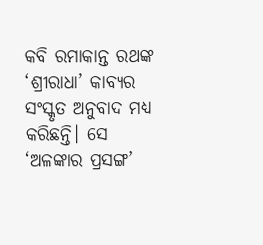କବି ରମାକାନ୍ତ ରଥଙ୍କ ‘ଶ୍ରୀରାଧା’ କାବ୍ୟର ସଂସ୍କୃତ ଅନୁବାଦ ମଧ୍ୟ କରିଛନ୍ତି। ସେ ‘ଅଳଙ୍କାର ପ୍ରସଙ୍ଗ’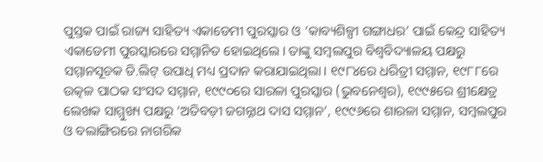ପୁସ୍ତକ ପାଇଁ ରାଜ୍ୟ ସାହିତ୍ୟ ଏକାଡେମୀ ପୁରସ୍କାର ଓ ‘କାବ୍ୟଶିଳ୍ପୀ ଗଙ୍ଗାଧର’ ପାଇଁ କେନ୍ଦ୍ର ସାହିତ୍ୟ ଏକାଡେମୀ ପୁରସ୍କାରରେ ସମ୍ମାନିତ ହୋଇଥିଲେ। ତାଙ୍କୁ ସମ୍ୱଲପୁର ବିଶ୍ୱବିଦ୍ୟାଳୟ ପକ୍ଷରୁ ସମ୍ମାନସୂଚକ ଡି.ଲିଟ୍ ଉପାଧି ମଧ୍ୟ ପ୍ରଦାନ କରାଯାଇଥିଲା। ୧୯୮୪ରେ ଧରିତ୍ରୀ ସମ୍ମାନ, ୧୯୮୮ରେ ଉତ୍କଳ ପାଠକ ସଂସଦ ସମ୍ମାନ, ୧୯୯୦ରେ ସାରଳା ପୁରସ୍କାର (ଭୁବନେଶ୍ୱର), ୧୯୯୫ରେ ଶ୍ରୀକ୍ଷେତ୍ର ଲେଖକ ସାମ୍ମୁଖ୍ୟ ପକ୍ଷରୁ ‘ଅତିବଡ଼ୀ ଜଗନ୍ନାଥ ଦାସ ସମ୍ମାନ’, ୧୯୯୬ରେ ଶାରଳା ସମ୍ମାନ, ସମ୍ବଲପୁର ଓ ବଲାଙ୍ଗିରରେ ନାଗରିକ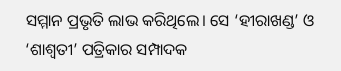ସମ୍ମାନ ପ୍ରଭୃତି ଲାଭ କରିଥିଲେ। ସେ ‘ହୀରାଖଣ୍ଡ’ ଓ ‘ଶାଶ୍ୱତୀ’ ପତ୍ରିକାର ସମ୍ପାଦକ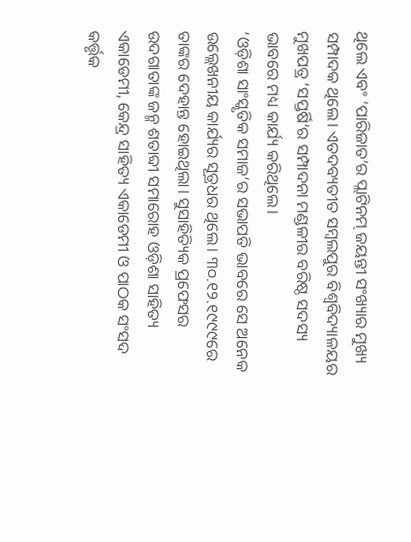ଥିଲେ ଏବଂ ‘ପାରିଜାତ’ର ପ୍ଲାଟିନମ୍ ଜୟନ୍ତୀ ସଂଖ୍ୟାର ମୁଖ୍ୟ ସମ୍ପାଦକ ଥିଲେ। ଏତଦବ୍ୟତୀତ ସମ୍ୱଲପୁର ବିଶ୍ୱବିଦ୍ୟାଳୟର ମୁଖପତ୍ର ‘ସପ୍ତର୍ଷି’ର ସମ୍ପାଦନା ମଣ୍ଡଳୀର ବରିଷ୍ଠ ସଦସ୍ୟ ଭାବରେ ମଧ୍ୟ କାର୍ଯ୍ୟ କରିଥିଲେ।
‘ଓଡ଼ିଶା ସାଂସ୍କୃତିକ ସମାଜ’ର ସଭାପତି ଭାବରେ ସେ ଅନେକ ଉଲ୍ଲେଖନୀୟ କାର୍ଯ୍ୟର ସୂତ୍ରଧର ଥିଲେ। ୩୦.୧୨.୧୯୯୯ରେ ତାଙ୍କର ଦେହାନ୍ତ ହୋଇଥିଲା। ସୁସାହିତ୍ୟିକ ପ୍ରଫେସର ଉଦଗାତାଙ୍କ ଜନ୍ମ ଶତାବ୍ଦୀ ସମାରୋହ ଓଡ଼ିଶା ସାହିତ୍ୟ ଏକାଡେମୀ, କେନ୍ଦ୍ର ସାହିତ୍ୟ ଏକାଡେମୀ ଓ ପାଠକ ସଂସଦ କର୍ତ୍ତୃକ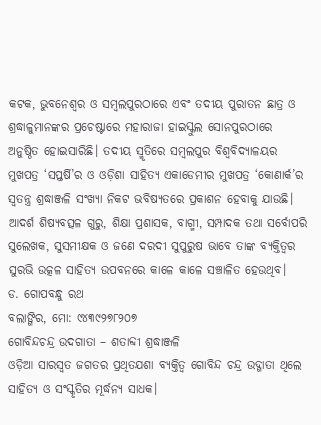କଟକ, ଭୁବନେଶ୍ୱର ଓ ସମ୍ୱଲପୁରଠାରେ ଏବଂ ତଦୀୟ ପୁରାତନ ଛାତ୍ର ଓ ଶ୍ରଦ୍ଧାଳୁମାନଙ୍କର ପ୍ରଚେଷ୍ଟାରେ ମହାରାଜା ହାଇସ୍କୁଲ ସୋନପୁରଠାରେ ଅନୁଷ୍ଠିତ ହୋଇସାରିଛି। ତଦୀୟ ସ୍ମୃତିରେ ସମ୍ୱଲପୁର ବିଶ୍ୱବିଦ୍ୟାଳୟର ମୁଖପତ୍ର ‘ସପ୍ତର୍ଷି’ର ଓ ଓଡ଼ିଶା ସାହିତ୍ୟ ଏକାଡେମୀର ମୁଖପତ୍ର ‘କୋଣାର୍କ’ର ସ୍ୱତନ୍ତ୍ର ଶ୍ରଦ୍ଧାଞ୍ଜଳି ସଂଖ୍ୟା ନିକଟ ଭବିଷ୍ୟତରେ ପ୍ରକାଶନ ହେବାକୁ ଯାଉଛି। ଆଦର୍ଶ ଶିଷ୍ୟବତ୍ସଳ ଗୁରୁ, ଶିକ୍ଷା ପ୍ରଶାସକ, ବାଗ୍ମୀ, ସମ୍ପାଦକ ତଥା ସର୍ବୋପରି ସୁଲେଖକ, ସୁସମୀକ୍ଷକ ଓ ଜଣେ ଦରଦୀ ସୁପୁରୁଷ ଭାବେ ତାଙ୍କ ବ୍ୟକ୍ତିତ୍ୱର ସୁରଭି ଉତ୍କଳ ସାହିତ୍ୟ ଉପବନରେ କାଳେ କାଳେ ସଞ୍ଚାଳିତ ହେଉଥିବ।
ଡ. ଗୋପବନ୍ଧୁ ରଥ
ବଲାଙ୍ଗିର, ମୋ: ୯୪୩୯୨୭୮୨୦୭
ଗୋବିନ୍ଦଚନ୍ଦ୍ର ଉଦଗାତା – ଶତାବ୍ଦୀ ଶ୍ରଦ୍ଧାଞ୍ଜଳି
ଓଡ଼ିଆ ସାରସ୍ୱତ ଜଗତର ପ୍ରଥିତଯଶା ବ୍ୟକ୍ତିତ୍ୱ ଗୋବିନ୍ଦ ଚନ୍ଦ୍ର ଉଦ୍ଗାତା ଥିଲେ ସାହିତ୍ୟ ଓ ସଂସ୍କୃତିର ମୂର୍ଦ୍ଧନ୍ୟ ସାଧକ।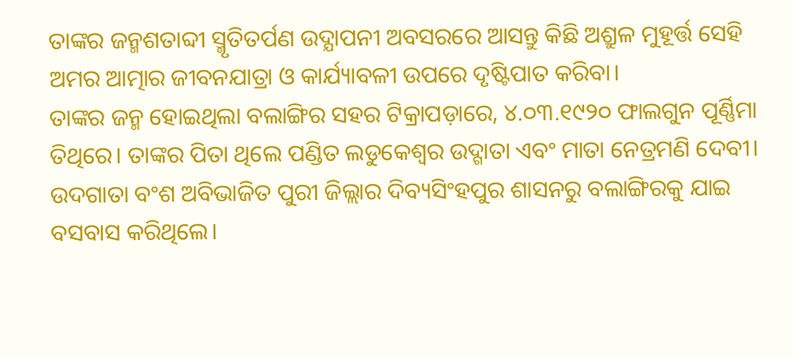ତାଙ୍କର ଜନ୍ମଶତାବ୍ଦୀ ସ୍ମୃତିତର୍ପଣ ଉଦ୍ଯାପନୀ ଅବସରରେ ଆସନ୍ତୁ କିଛି ଅଶ୍ରୁଳ ମୁହୂର୍ତ୍ତ ସେହି ଅମର ଆତ୍ମାର ଜୀବନଯାତ୍ରା ଓ କାର୍ଯ୍ୟାବଳୀ ଉପରେ ଦୃଷ୍ଟିପାତ କରିବା।
ତାଙ୍କର ଜନ୍ମ ହୋଇଥିଲା ବଲାଙ୍ଗିର ସହର ଟିକ୍ରାପଡ଼ାରେ, ୪.୦୩.୧୯୨୦ ଫାଲଗୁନ ପୂର୍ଣ୍ଣିମା ତିଥିରେ। ତାଙ୍କର ପିତା ଥିଲେ ପଣ୍ଡିତ ଲଡୁକେଶ୍ୱର ଉଦ୍ଗାତା ଏବଂ ମାତା ନେତ୍ରମଣି ଦେବୀ। ଉଦଗାତା ବଂଶ ଅବିଭାଜିତ ପୁରୀ ଜିଲ୍ଲାର ଦିବ୍ୟସିଂହପୁର ଶାସନରୁ ବଲାଙ୍ଗିରକୁ ଯାଇ ବସବାସ କରିଥିଲେ।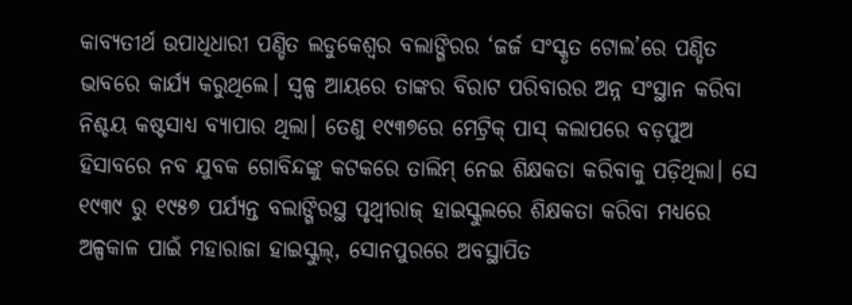କାବ୍ୟତୀର୍ଥ ଉପାଧିଧାରୀ ପଣ୍ଡିତ ଲଡୁକେଶ୍ୱର ବଲାଙ୍ଗିରର ‘ଜର୍ଜ ସଂସ୍କୃତ ଟୋଲ’ରେ ପଣ୍ଡିତ ଭାବରେ କାର୍ଯ୍ୟ କରୁଥିଲେ। ସ୍ୱଳ୍ପ ଆୟରେ ତାଙ୍କର ବିରାଟ ପରିବାରର ଅନ୍ନ ସଂସ୍ଥାନ କରିବା ନିଶ୍ଚୟ କଷ୍ଟସାଧ୍ୟ ବ୍ୟାପାର ଥିଲା। ତେଣୁ ୧୯୩୭ରେ ମେଟ୍ରିକ୍ ପାସ୍ କଲାପରେ ବଡ଼ପୁଅ ହିସାବରେ ନବ ଯୁବକ ଗୋବିନ୍ଦଙ୍କୁ କଟକରେ ତାଲିମ୍ ନେଇ ଶିକ୍ଷକତା କରିବାକୁ ପଡ଼ିଥିଲା। ସେ ୧୯୩୯ ରୁ ୧୯୫୭ ପର୍ଯ୍ୟନ୍ତ ବଲାଙ୍ଗିରସ୍ଥ ପୃଥ୍ୱୀରାଜ୍ ହାଇସ୍କୁଲରେ ଶିକ୍ଷକତା କରିବା ମଧ୍ୟରେ ଅଳ୍ପକାଳ ପାଇଁ ମହାରାଜା ହାଇସ୍କୁଲ୍, ସୋନପୁରରେ ଅବସ୍ଥାପିତ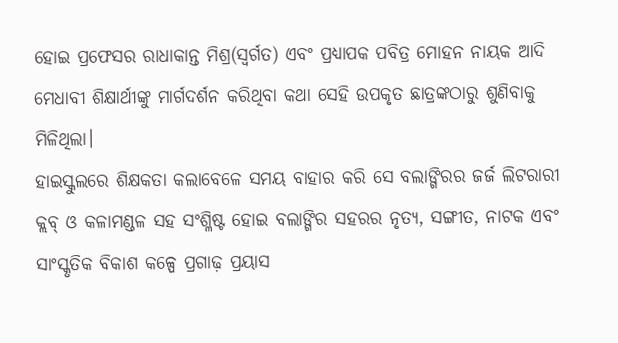ହୋଇ ପ୍ରଫେସର ରାଧାକାନ୍ତ ମିଶ୍ର(ସ୍ୱର୍ଗତ) ଏବଂ ପ୍ରଧ୍ୟାପକ ପବିତ୍ର ମୋହନ ନାୟକ ଆଦି ମେଧାବୀ ଶିକ୍ଷାର୍ଥୀଙ୍କୁ ମାର୍ଗଦର୍ଶନ କରିଥିବା କଥା ସେହି ଉପକୃତ ଛାତ୍ରଙ୍କଠାରୁ ଶୁଣିବାକୁ ମିଳିଥିଲା।
ହାଇସ୍କୁଲରେ ଶିକ୍ଷକତା କଲାବେଳେ ସମୟ ବାହାର କରି ସେ ବଲାଙ୍ଗିରର ଜର୍ଜ ଲିଟରାରୀ କ୍ଲବ୍ ଓ କଳାମଣ୍ଡଳ ସହ ସଂଶ୍ଳିଷ୍ଟ ହୋଇ ବଲାଙ୍ଗିର ସହରର ନୃତ୍ୟ, ସଙ୍ଗୀତ, ନାଟକ ଏବଂ ସାଂସ୍କୃତିକ ବିକାଶ କଳ୍ପେ ପ୍ରଗାଢ଼ ପ୍ରୟାସ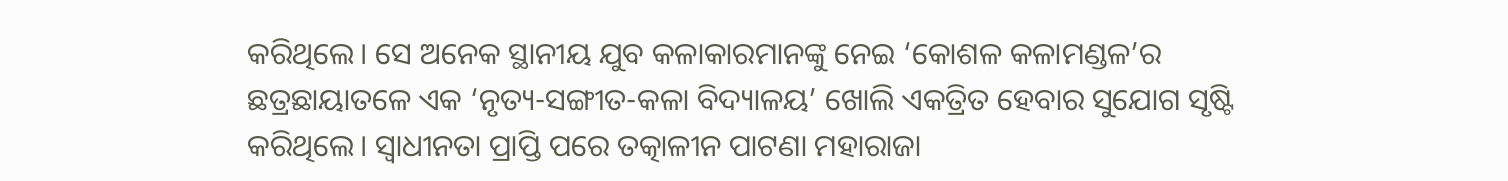କରିଥିଲେ। ସେ ଅନେକ ସ୍ଥାନୀୟ ଯୁବ କଳାକାରମାନଙ୍କୁ ନେଇ ‘କୋଶଳ କଳାମଣ୍ଡଳ’ର ଛତ୍ରଛାୟାତଳେ ଏକ ‘ନୃତ୍ୟ-ସଙ୍ଗୀତ-କଳା ବିଦ୍ୟାଳୟ’ ଖୋଲି ଏକତ୍ରିତ ହେବାର ସୁଯୋଗ ସୃଷ୍ଟି କରିଥିଲେ। ସ୍ୱାଧୀନତା ପ୍ରାପ୍ତି ପରେ ତତ୍କାଳୀନ ପାଟଣା ମହାରାଜା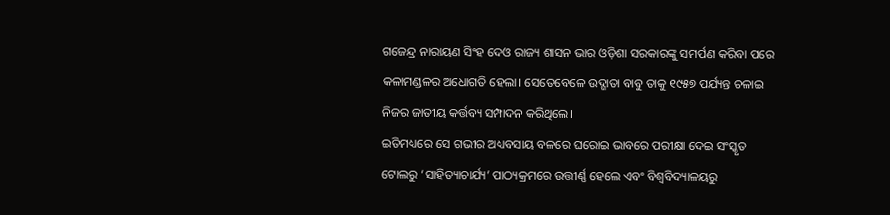ଗଜେନ୍ଦ୍ର ନାରାୟଣ ସିଂହ ଦେଓ ରାଜ୍ୟ ଶାସନ ଭାର ଓଡ଼ିଶା ସରକାରଙ୍କୁ ସମର୍ପଣ କରିବା ପରେ କଳାମଣ୍ଡଳର ଅଧୋଗତି ହେଲା। ସେତେବେଳେ ଉଦ୍ଗାତା ବାବୁ ତାକୁ ୧୯୫୭ ପର୍ଯ୍ୟନ୍ତ ଚଳାଇ ନିଜର ଜାତୀୟ କର୍ତ୍ତବ୍ୟ ସମ୍ପାଦନ କରିଥିଲେ।
ଇତିମଧ୍ୟରେ ସେ ଗଭୀର ଅଧ୍ୟବସାୟ ବଳରେ ଘରୋଇ ଭାବରେ ପରୀକ୍ଷା ଦେଇ ସଂସ୍କୃତ ଟୋଲରୁ ‘ସାହିତ୍ୟାଚାର୍ଯ୍ୟ’ ପାଠ୍ୟକ୍ରମରେ ଉତ୍ତୀର୍ଣ୍ଣ ହେଲେ ଏବଂ ବିଶ୍ୱବିଦ୍ୟାଳୟରୁ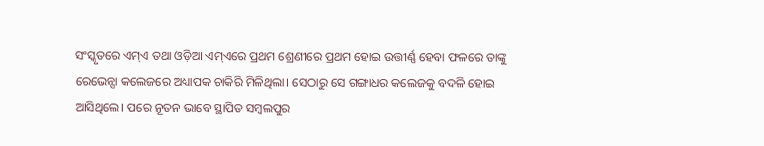ସଂସ୍କୃତରେ ଏମ୍ଏ ତଥା ଓଡ଼ିଆ ଏମ୍ଏରେ ପ୍ରଥମ ଶ୍ରେଣୀରେ ପ୍ରଥମ ହୋଇ ଉତ୍ତୀର୍ଣ୍ଣ ହେବା ଫଳରେ ତାଙ୍କୁ ରେଭେନ୍ସା କଲେଜରେ ଅଧ୍ୟାପକ ଚାକିରି ମିଳିଥିଲା। ସେଠାରୁ ସେ ଗଙ୍ଗାଧର କଲେଜକୁ ବଦଳି ହୋଇ ଆସିଥିଲେ। ପରେ ନୂତନ ଭାବେ ସ୍ଥାପିତ ସମ୍ୱଲପୁର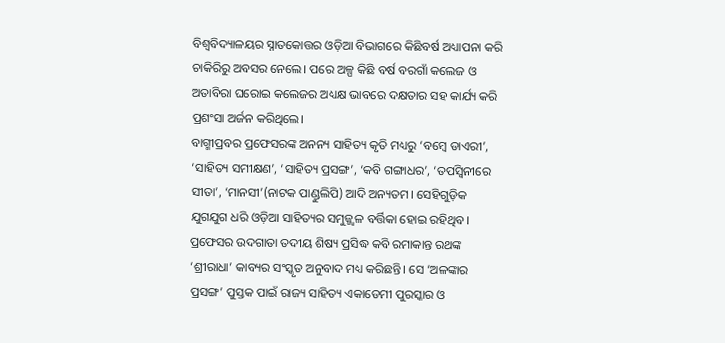ବିଶ୍ୱବିଦ୍ୟାଳୟର ସ୍ନାତକୋତ୍ତର ଓଡ଼ିଆ ବିଭାଗରେ କିଛିବର୍ଷ ଅଧ୍ୟାପନା କରି ଚାକିରିରୁ ଅବସର ନେଲେ। ପରେ ଅଳ୍ପ କିଛି ବର୍ଷ ବରଗାଁ କଲେଜ ଓ ଅତାବିରା ଘରୋଇ କଲେଜର ଅଧ୍ୟକ୍ଷ ଭାବରେ ଦକ୍ଷତାର ସହ କାର୍ଯ୍ୟ କରି ପ୍ରଶଂସା ଅର୍ଜନ କରିଥିଲେ।
ବାଗ୍ମୀପ୍ରବର ପ୍ରଫେସରଙ୍କ ଅନନ୍ୟ ସାହିତ୍ୟ କୃତି ମଧ୍ୟରୁ ‘ବମ୍ବେ ଡାଏରୀ’, ‘ସାହିତ୍ୟ ସମୀକ୍ଷଣ’, ‘ସାହିତ୍ୟ ପ୍ରସଙ୍ଗ’, ‘କବି ଗଙ୍ଗାଧର’, ‘ତପସ୍ୱିନୀରେ ସୀତା’, ‘ମାନସୀ’(ନାଟକ ପାଣ୍ଡୁଲିପି) ଆଦି ଅନ୍ୟତମ। ସେହିଗୁଡ଼ିକ ଯୁଗଯୁଗ ଧରି ଓଡ଼ିଆ ସାହିତ୍ୟର ସମୁଜ୍ଜ୍ୱଳ ବର୍ତ୍ତିକା ହୋଇ ରହିଥିବ। ପ୍ରଫେସର ଉଦଗାତା ତଦୀୟ ଶିଷ୍ୟ ପ୍ରସିଦ୍ଧ କବି ରମାକାନ୍ତ ରଥଙ୍କ ‘ଶ୍ରୀରାଧା’ କାବ୍ୟର ସଂସ୍କୃତ ଅନୁବାଦ ମଧ୍ୟ କରିଛନ୍ତି। ସେ ‘ଅଳଙ୍କାର ପ୍ରସଙ୍ଗ’ ପୁସ୍ତକ ପାଇଁ ରାଜ୍ୟ ସାହିତ୍ୟ ଏକାଡେମୀ ପୁରସ୍କାର ଓ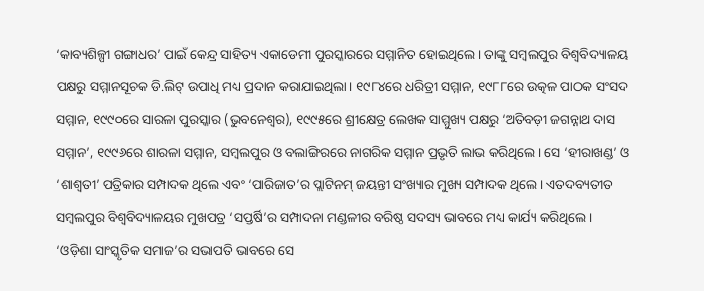‘କାବ୍ୟଶିଳ୍ପୀ ଗଙ୍ଗାଧର’ ପାଇଁ କେନ୍ଦ୍ର ସାହିତ୍ୟ ଏକାଡେମୀ ପୁରସ୍କାରରେ ସମ୍ମାନିତ ହୋଇଥିଲେ। ତାଙ୍କୁ ସମ୍ୱଲପୁର ବିଶ୍ୱବିଦ୍ୟାଳୟ ପକ୍ଷରୁ ସମ୍ମାନସୂଚକ ଡି.ଲିଟ୍ ଉପାଧି ମଧ୍ୟ ପ୍ରଦାନ କରାଯାଇଥିଲା। ୧୯୮୪ରେ ଧରିତ୍ରୀ ସମ୍ମାନ, ୧୯୮୮ରେ ଉତ୍କଳ ପାଠକ ସଂସଦ ସମ୍ମାନ, ୧୯୯୦ରେ ସାରଳା ପୁରସ୍କାର (ଭୁବନେଶ୍ୱର), ୧୯୯୫ରେ ଶ୍ରୀକ୍ଷେତ୍ର ଲେଖକ ସାମ୍ମୁଖ୍ୟ ପକ୍ଷରୁ ‘ଅତିବଡ଼ୀ ଜଗନ୍ନାଥ ଦାସ ସମ୍ମାନ’, ୧୯୯୬ରେ ଶାରଳା ସମ୍ମାନ, ସମ୍ବଲପୁର ଓ ବଲାଙ୍ଗିରରେ ନାଗରିକ ସମ୍ମାନ ପ୍ରଭୃତି ଲାଭ କରିଥିଲେ। ସେ ‘ହୀରାଖଣ୍ଡ’ ଓ ‘ଶାଶ୍ୱତୀ’ ପତ୍ରିକାର ସମ୍ପାଦକ ଥିଲେ ଏବଂ ‘ପାରିଜାତ’ର ପ୍ଲାଟିନମ୍ ଜୟନ୍ତୀ ସଂଖ୍ୟାର ମୁଖ୍ୟ ସମ୍ପାଦକ ଥିଲେ। ଏତଦବ୍ୟତୀତ ସମ୍ୱଲପୁର ବିଶ୍ୱବିଦ୍ୟାଳୟର ମୁଖପତ୍ର ‘ସପ୍ତର୍ଷି’ର ସମ୍ପାଦନା ମଣ୍ଡଳୀର ବରିଷ୍ଠ ସଦସ୍ୟ ଭାବରେ ମଧ୍ୟ କାର୍ଯ୍ୟ କରିଥିଲେ।
‘ଓଡ଼ିଶା ସାଂସ୍କୃତିକ ସମାଜ’ର ସଭାପତି ଭାବରେ ସେ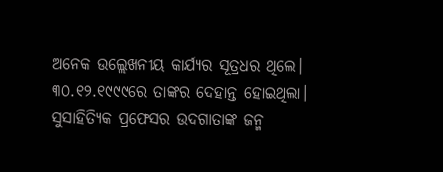ଅନେକ ଉଲ୍ଲେଖନୀୟ କାର୍ଯ୍ୟର ସୂତ୍ରଧର ଥିଲେ। ୩୦.୧୨.୧୯୯୯ରେ ତାଙ୍କର ଦେହାନ୍ତ ହୋଇଥିଲା। ସୁସାହିତ୍ୟିକ ପ୍ରଫେସର ଉଦଗାତାଙ୍କ ଜନ୍ମ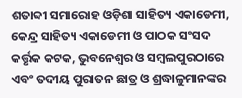ଶତାବ୍ଦୀ ସମାରୋହ ଓଡ଼ିଶା ସାହିତ୍ୟ ଏକାଡେମୀ, କେନ୍ଦ୍ର ସାହିତ୍ୟ ଏକାଡେମୀ ଓ ପାଠକ ସଂସଦ କର୍ତ୍ତୃକ କଟକ, ଭୁବନେଶ୍ୱର ଓ ସମ୍ୱଲପୁରଠାରେ ଏବଂ ତଦୀୟ ପୁରାତନ ଛାତ୍ର ଓ ଶ୍ରଦ୍ଧାଳୁମାନଙ୍କର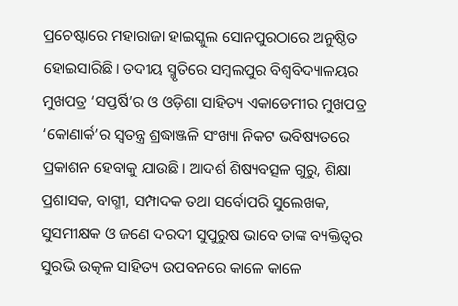ପ୍ରଚେଷ୍ଟାରେ ମହାରାଜା ହାଇସ୍କୁଲ ସୋନପୁରଠାରେ ଅନୁଷ୍ଠିତ ହୋଇସାରିଛି। ତଦୀୟ ସ୍ମୃତିରେ ସମ୍ୱଲପୁର ବିଶ୍ୱବିଦ୍ୟାଳୟର ମୁଖପତ୍ର ‘ସପ୍ତର୍ଷି’ର ଓ ଓଡ଼ିଶା ସାହିତ୍ୟ ଏକାଡେମୀର ମୁଖପତ୍ର ‘କୋଣାର୍କ’ର ସ୍ୱତନ୍ତ୍ର ଶ୍ରଦ୍ଧାଞ୍ଜଳି ସଂଖ୍ୟା ନିକଟ ଭବିଷ୍ୟତରେ ପ୍ରକାଶନ ହେବାକୁ ଯାଉଛି। ଆଦର୍ଶ ଶିଷ୍ୟବତ୍ସଳ ଗୁରୁ, ଶିକ୍ଷା ପ୍ରଶାସକ, ବାଗ୍ମୀ, ସମ୍ପାଦକ ତଥା ସର୍ବୋପରି ସୁଲେଖକ, ସୁସମୀକ୍ଷକ ଓ ଜଣେ ଦରଦୀ ସୁପୁରୁଷ ଭାବେ ତାଙ୍କ ବ୍ୟକ୍ତିତ୍ୱର ସୁରଭି ଉତ୍କଳ ସାହିତ୍ୟ ଉପବନରେ କାଳେ କାଳେ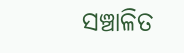ସଞ୍ଚାଳିତ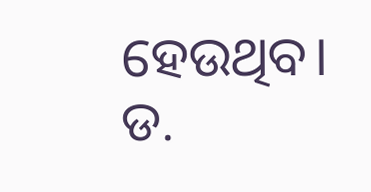ହେଉଥିବ।
ଡ.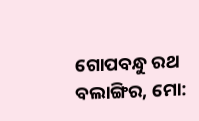ଗୋପବନ୍ଧୁ ରଥ
ବଲାଙ୍ଗିର, ମୋ: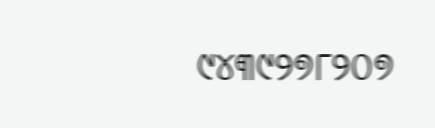୯୪୩୯୨୭୮୨୦୭